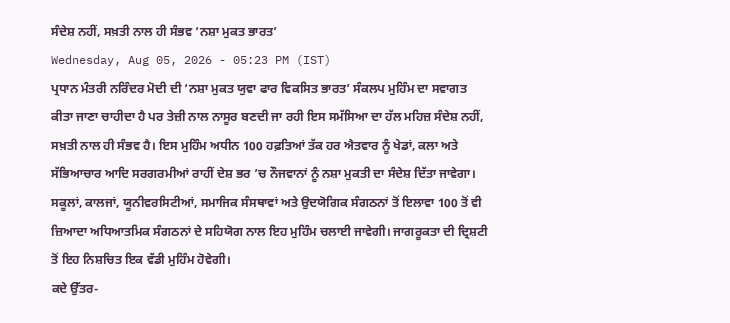ਸੰਦੇਸ਼ ਨਹੀਂ, ਸਖ਼ਤੀ ਨਾਲ ਹੀ ਸੰਭਵ ‘ਨਸ਼ਾ ਮੁਕਤ ਭਾਰਤ’
Wednesday, Aug 05, 2026 - 05:23 PM (IST)
ਪ੍ਰਧਾਨ ਮੰਤਰੀ ਨਰਿੰਦਰ ਮੋਦੀ ਦੀ ‘ਨਸ਼ਾ ਮੁਕਤ ਯੁਵਾ ਫਾਰ ਵਿਕਸਿਤ ਭਾਰਤ’ ਸੰਕਲਪ ਮੁਹਿੰਮ ਦਾ ਸਵਾਗਤ ਕੀਤਾ ਜਾਣਾ ਚਾਹੀਦਾ ਹੈ ਪਰ ਤੇਜ਼ੀ ਨਾਲ ਨਾਸੂਰ ਬਣਦੀ ਜਾ ਰਹੀ ਇਸ ਸਮੱਸਿਆ ਦਾ ਹੱਲ ਮਹਿਜ਼ ਸੰਦੇਸ਼ ਨਹੀਂ, ਸਖ਼ਤੀ ਨਾਲ ਹੀ ਸੰਭਵ ਹੈ। ਇਸ ਮੁਹਿੰਮ ਅਧੀਨ 100 ਹਫ਼ਤਿਆਂ ਤੱਕ ਹਰ ਐਤਵਾਰ ਨੂੰ ਖੇਡਾਂ, ਕਲਾ ਅਤੇ ਸੱਭਿਆਚਾਰ ਆਦਿ ਸਰਗਰਮੀਆਂ ਰਾਹੀਂ ਦੇਸ਼ ਭਰ ’ਚ ਨੌਜਵਾਨਾਂ ਨੂੰ ਨਸ਼ਾ ਮੁਕਤੀ ਦਾ ਸੰਦੇਸ਼ ਦਿੱਤਾ ਜਾਵੇਗਾ। ਸਕੂਲਾਂ, ਕਾਲਜਾਂ, ਯੂਨੀਵਰਸਿਟੀਆਂ, ਸਮਾਜਿਕ ਸੰਸਥਾਵਾਂ ਅਤੇ ਉਦਯੋਗਿਕ ਸੰਗਠਨਾਂ ਤੋਂ ਇਲਾਵਾ 100 ਤੋਂ ਵੀ ਜ਼ਿਆਦਾ ਅਧਿਆਤਮਿਕ ਸੰਗਠਨਾਂ ਦੇ ਸਹਿਯੋਗ ਨਾਲ ਇਹ ਮੁਹਿੰਮ ਚਲਾਈ ਜਾਵੇਗੀ। ਜਾਗਰੂਕਤਾ ਦੀ ਦ੍ਰਿਸ਼ਟੀ ਤੋਂ ਇਹ ਨਿਸ਼ਚਿਤ ਇਕ ਵੱਡੀ ਮੁਹਿੰਮ ਹੋਵੇਗੀ।
ਕਦੇ ਉੱਤਰ-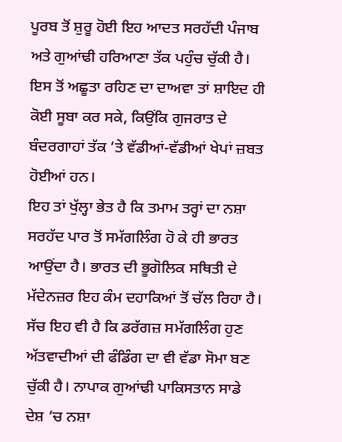ਪੂਰਬ ਤੋਂ ਸ਼ੁਰੂ ਹੋਈ ਇਹ ਆਦਤ ਸਰਹੱਦੀ ਪੰਜਾਬ ਅਤੇ ਗੁਆਂਢੀ ਹਰਿਆਣਾ ਤੱਕ ਪਹੁੰਚ ਚੁੱਕੀ ਹੈ। ਇਸ ਤੋਂ ਅਛੂਤਾ ਰਹਿਣ ਦਾ ਦਾਅਵਾ ਤਾਂ ਸ਼ਾਇਦ ਹੀ ਕੋਈ ਸੂਬਾ ਕਰ ਸਕੇ, ਕਿਉਂਕਿ ਗੁਜਰਾਤ ਦੇ ਬੰਦਰਗਾਹਾਂ ਤੱਕ ’ਤੇ ਵੱਡੀਆਂ-ਵੱਡੀਆਂ ਖੇਪਾਂ ਜ਼ਬਤ ਹੋਈਆਂ ਹਨ।
ਇਹ ਤਾਂ ਖੁੱਲ੍ਹਾ ਭੇਤ ਹੈ ਕਿ ਤਮਾਮ ਤਰ੍ਹਾਂ ਦਾ ਨਸ਼ਾ ਸਰਹੱਦ ਪਾਰ ਤੋਂ ਸਮੱਗਲਿੰਗ ਹੋ ਕੇ ਹੀ ਭਾਰਤ ਆਉਂਦਾ ਹੈ। ਭਾਰਤ ਦੀ ਭੂਗੋਲਿਕ ਸਥਿਤੀ ਦੇ ਮੱਦੇਨਜ਼ਰ ਇਹ ਕੰਮ ਦਹਾਕਿਆਂ ਤੋਂ ਚੱਲ ਰਿਹਾ ਹੈ। ਸੱਚ ਇਹ ਵੀ ਹੈ ਕਿ ਡਰੱਗਜ਼ ਸਮੱਗਲਿੰਗ ਹੁਣ ਅੱਤਵਾਦੀਆਂ ਦੀ ਫੰਡਿੰਗ ਦਾ ਵੀ ਵੱਡਾ ਸੋਮਾ ਬਣ ਚੁੱਕੀ ਹੈ। ਨਾਪਾਕ ਗੁਆਂਢੀ ਪਾਕਿਸਤਾਨ ਸਾਡੇ ਦੇਸ਼ ’ਚ ਨਸ਼ਾ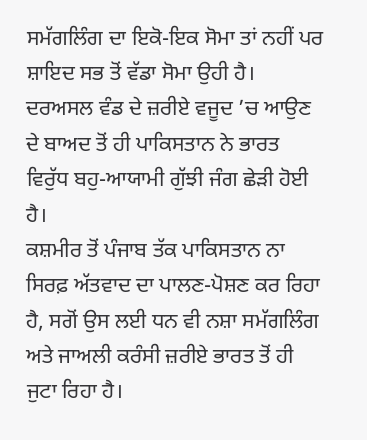ਸਮੱਗਲਿੰਗ ਦਾ ਇਕੋ-ਇਕ ਸੋਮਾ ਤਾਂ ਨਹੀਂ ਪਰ ਸ਼ਾਇਦ ਸਭ ਤੋਂ ਵੱਡਾ ਸੋਮਾ ਉਹੀ ਹੈ। ਦਰਅਸਲ ਵੰਡ ਦੇ ਜ਼ਰੀਏ ਵਜੂਦ ’ਚ ਆਉਣ ਦੇ ਬਾਅਦ ਤੋਂ ਹੀ ਪਾਕਿਸਤਾਨ ਨੇ ਭਾਰਤ ਵਿਰੁੱਧ ਬਹੁ-ਆਯਾਮੀ ਗੁੱਝੀ ਜੰਗ ਛੇੜੀ ਹੋਈ ਹੈ।
ਕਸ਼ਮੀਰ ਤੋਂ ਪੰਜਾਬ ਤੱਕ ਪਾਕਿਸਤਾਨ ਨਾ ਸਿਰਫ਼ ਅੱਤਵਾਦ ਦਾ ਪਾਲਣ-ਪੋਸ਼ਣ ਕਰ ਰਿਹਾ ਹੈ, ਸਗੋਂ ਉਸ ਲਈ ਧਨ ਵੀ ਨਸ਼ਾ ਸਮੱਗਲਿੰਗ ਅਤੇ ਜਾਅਲੀ ਕਰੰਸੀ ਜ਼ਰੀਏ ਭਾਰਤ ਤੋਂ ਹੀ ਜੁਟਾ ਰਿਹਾ ਹੈ।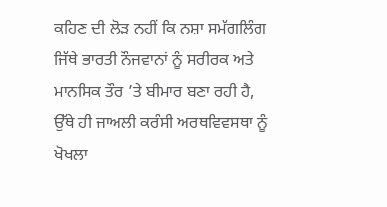ਕਹਿਣ ਦੀ ਲੋੜ ਨਹੀਂ ਕਿ ਨਸ਼ਾ ਸਮੱਗਲਿੰਗ ਜਿੱਥੇ ਭਾਰਤੀ ਨੌਜਵਾਨਾਂ ਨੂੰ ਸਰੀਰਕ ਅਤੇ ਮਾਨਸਿਕ ਤੌਰ ’ਤੇ ਬੀਮਾਰ ਬਣਾ ਰਹੀ ਹੈ, ਉੱਥੇ ਹੀ ਜਾਅਲੀ ਕਰੰਸੀ ਅਰਥਵਿਵਸਥਾ ਨੂੰ ਖੋਖਲਾ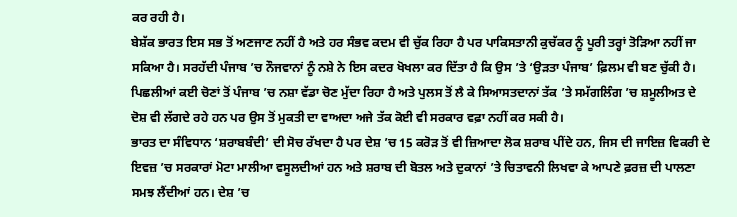ਕਰ ਰਹੀ ਹੈ।
ਬੇਸ਼ੱਕ ਭਾਰਤ ਇਸ ਸਭ ਤੋਂ ਅਣਜਾਣ ਨਹੀਂ ਹੈ ਅਤੇ ਹਰ ਸੰਭਵ ਕਦਮ ਵੀ ਚੁੱਕ ਰਿਹਾ ਹੈ ਪਰ ਪਾਕਿਸਤਾਨੀ ਕੁਚੱਕਰ ਨੂੰ ਪੂਰੀ ਤਰ੍ਹਾਂ ਤੋੜਿਆ ਨਹੀਂ ਜਾ ਸਕਿਆ ਹੈ। ਸਰਹੱਦੀ ਪੰਜਾਬ ’ਚ ਨੌਜਵਾਨਾਂ ਨੂੰ ਨਸ਼ੇ ਨੇ ਇਸ ਕਦਰ ਖੋਖਲਾ ਕਰ ਦਿੱਤਾ ਹੈ ਕਿ ਉਸ ’ਤੇ ‘ਉੜਤਾ ਪੰਜਾਬ’ ਫ਼ਿਲਮ ਵੀ ਬਣ ਚੁੱਕੀ ਹੈ। ਪਿਛਲੀਆਂ ਕਈ ਚੋਣਾਂ ਤੋਂ ਪੰਜਾਬ ’ਚ ਨਸ਼ਾ ਵੱਡਾ ਚੋਣ ਮੁੱਦਾ ਰਿਹਾ ਹੈ ਅਤੇ ਪੁਲਸ ਤੋਂ ਲੈ ਕੇ ਸਿਆਸਤਦਾਨਾਂ ਤੱਕ ’ਤੇ ਸਮੱਗਲਿੰਗ ’ਚ ਸ਼ਮੂਲੀਅਤ ਦੇ ਦੋਸ਼ ਵੀ ਲੱਗਦੇ ਰਹੇ ਹਨ ਪਰ ਉਸ ਤੋਂ ਮੁਕਤੀ ਦਾ ਵਾਅਦਾ ਅਜੇ ਤੱਕ ਕੋਈ ਵੀ ਸਰਕਾਰ ਵਫ਼ਾ ਨਹੀਂ ਕਰ ਸਕੀ ਹੈ।
ਭਾਰਤ ਦਾ ਸੰਵਿਧਾਨ ‘ਸ਼ਰਾਬਬੰਦੀ’ ਦੀ ਸੋਚ ਰੱਖਦਾ ਹੈ ਪਰ ਦੇਸ਼ ’ਚ 15 ਕਰੋੜ ਤੋਂ ਵੀ ਜ਼ਿਆਦਾ ਲੋਕ ਸ਼ਰਾਬ ਪੀਂਦੇ ਹਨ, ਜਿਸ ਦੀ ਜਾਇਜ਼ ਵਿਕਰੀ ਦੇ ਇਵਜ਼ ’ਚ ਸਰਕਾਰਾਂ ਮੋਟਾ ਮਾਲੀਆ ਵਸੂਲਦੀਆਂ ਹਨ ਅਤੇ ਸ਼ਰਾਬ ਦੀ ਬੋਤਲ ਅਤੇ ਦੁਕਾਨਾਂ ’ਤੇ ਚਿਤਾਵਨੀ ਲਿਖਵਾ ਕੇ ਆਪਣੇ ਫ਼ਰਜ਼ ਦੀ ਪਾਲਣਾ ਸਮਝ ਲੈਂਦੀਆਂ ਹਨ। ਦੇਸ਼ ’ਚ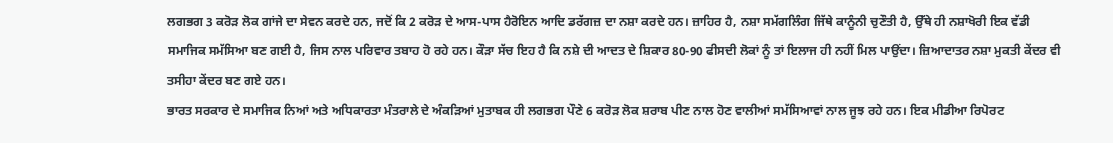ਲਗਭਗ 3 ਕਰੋੜ ਲੋਕ ਗਾਂਜੇ ਦਾ ਸੇਵਨ ਕਰਦੇ ਹਨ, ਜਦੋਂ ਕਿ 2 ਕਰੋੜ ਦੇ ਆਸ-ਪਾਸ ਹੈਰੋਇਨ ਆਦਿ ਡਰੱਗਜ਼ ਦਾ ਨਸ਼ਾ ਕਰਦੇ ਹਨ। ਜ਼ਾਹਿਰ ਹੈ, ਨਸ਼ਾ ਸਮੱਗਲਿੰਗ ਜਿੱਥੇ ਕਾਨੂੰਨੀ ਚੁਣੌਤੀ ਹੈ, ਉੱਥੇ ਹੀ ਨਸ਼ਾਖੋਰੀ ਇਕ ਵੱਡੀ ਸਮਾਜਿਕ ਸਮੱਸਿਆ ਬਣ ਗਈ ਹੈ, ਜਿਸ ਨਾਲ ਪਰਿਵਾਰ ਤਬਾਹ ਹੋ ਰਹੇ ਹਨ। ਕੌੜਾ ਸੱਚ ਇਹ ਹੈ ਕਿ ਨਸ਼ੇ ਦੀ ਆਦਤ ਦੇ ਸ਼ਿਕਾਰ 80-90 ਫੀਸਦੀ ਲੋਕਾਂ ਨੂੰ ਤਾਂ ਇਲਾਜ ਹੀ ਨਹੀਂ ਮਿਲ ਪਾਉਂਦਾ। ਜ਼ਿਆਦਾਤਰ ਨਸ਼ਾ ਮੁਕਤੀ ਕੇਂਦਰ ਵੀ ਤਸੀਹਾ ਕੇਂਦਰ ਬਣ ਗਏ ਹਨ।
ਭਾਰਤ ਸਰਕਾਰ ਦੇ ਸਮਾਜਿਕ ਨਿਆਂ ਅਤੇ ਅਧਿਕਾਰਤਾ ਮੰਤਰਾਲੇ ਦੇ ਅੰਕੜਿਆਂ ਮੁਤਾਬਕ ਹੀ ਲਗਭਗ ਪੌਣੇ 6 ਕਰੋੜ ਲੋਕ ਸ਼ਰਾਬ ਪੀਣ ਨਾਲ ਹੋਣ ਵਾਲੀਆਂ ਸਮੱਸਿਆਵਾਂ ਨਾਲ ਜੂਝ ਰਹੇ ਹਨ। ਇਕ ਮੀਡੀਆ ਰਿਪੋਰਟ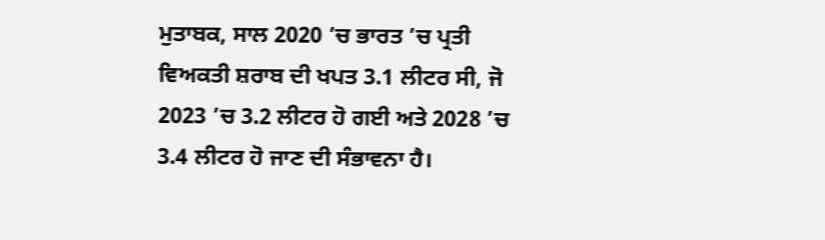ਮੁਤਾਬਕ, ਸਾਲ 2020 ’ਚ ਭਾਰਤ ’ਚ ਪ੍ਰਤੀ ਵਿਅਕਤੀ ਸ਼ਰਾਬ ਦੀ ਖਪਤ 3.1 ਲੀਟਰ ਸੀ, ਜੋ 2023 ’ਚ 3.2 ਲੀਟਰ ਹੋ ਗਈ ਅਤੇ 2028 ’ਚ 3.4 ਲੀਟਰ ਹੋ ਜਾਣ ਦੀ ਸੰਭਾਵਨਾ ਹੈ।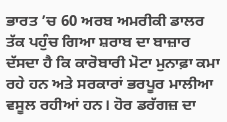ਭਾਰਤ ’ਚ 60 ਅਰਬ ਅਮਰੀਕੀ ਡਾਲਰ ਤੱਕ ਪਹੁੰਚ ਗਿਆ ਸ਼ਰਾਬ ਦਾ ਬਾਜ਼ਾਰ ਦੱਸਦਾ ਹੈ ਕਿ ਕਾਰੋਬਾਰੀ ਮੋਟਾ ਮੁਨਾਫ਼ਾ ਕਮਾ ਰਹੇ ਹਨ ਅਤੇ ਸਰਕਾਰਾਂ ਭਰਪੂਰ ਮਾਲੀਆ ਵਸੂਲ ਰਹੀਆਂ ਹਨ। ਹੋਰ ਡਰੱਗਜ਼ ਦਾ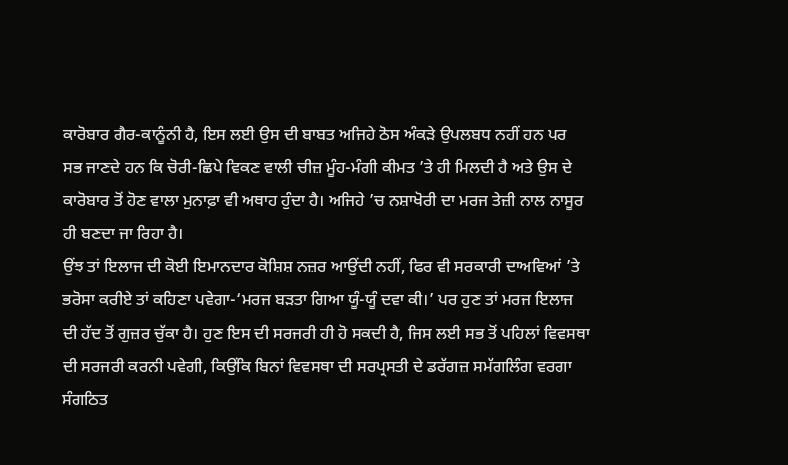ਕਾਰੋਬਾਰ ਗੈਰ-ਕਾਨੂੰਨੀ ਹੈ, ਇਸ ਲਈ ਉਸ ਦੀ ਬਾਬਤ ਅਜਿਹੇ ਠੋਸ ਅੰਕੜੇ ਉਪਲਬਧ ਨਹੀਂ ਹਨ ਪਰ ਸਭ ਜਾਣਦੇ ਹਨ ਕਿ ਚੋਰੀ-ਛਿਪੇ ਵਿਕਣ ਵਾਲੀ ਚੀਜ਼ ਮੂੰਹ-ਮੰਗੀ ਕੀਮਤ ’ਤੇ ਹੀ ਮਿਲਦੀ ਹੈ ਅਤੇ ਉਸ ਦੇ ਕਾਰੋਬਾਰ ਤੋਂ ਹੋਣ ਵਾਲਾ ਮੁਨਾਫ਼ਾ ਵੀ ਅਥਾਹ ਹੁੰਦਾ ਹੈ। ਅਜਿਹੇ ’ਚ ਨਸ਼ਾਖੋਰੀ ਦਾ ਮਰਜ ਤੇਜ਼ੀ ਨਾਲ ਨਾਸੂਰ ਹੀ ਬਣਦਾ ਜਾ ਰਿਹਾ ਹੈ।
ਉਂਝ ਤਾਂ ਇਲਾਜ ਦੀ ਕੋਈ ਇਮਾਨਦਾਰ ਕੋਸ਼ਿਸ਼ ਨਜ਼ਰ ਆਉਂਦੀ ਨਹੀਂ, ਫਿਰ ਵੀ ਸਰਕਾਰੀ ਦਾਅਵਿਆਂ ’ਤੇ ਭਰੋਸਾ ਕਰੀਏ ਤਾਂ ਕਹਿਣਾ ਪਵੇਗਾ-‘ਮਰਜ ਬੜਤਾ ਗਿਆ ਯੂੰ-ਯੂੰ ਦਵਾ ਕੀ।’ ਪਰ ਹੁਣ ਤਾਂ ਮਰਜ ਇਲਾਜ ਦੀ ਹੱਦ ਤੋਂ ਗੁਜ਼ਰ ਚੁੱਕਾ ਹੈ। ਹੁਣ ਇਸ ਦੀ ਸਰਜਰੀ ਹੀ ਹੋ ਸਕਦੀ ਹੈ, ਜਿਸ ਲਈ ਸਭ ਤੋਂ ਪਹਿਲਾਂ ਵਿਵਸਥਾ ਦੀ ਸਰਜਰੀ ਕਰਨੀ ਪਵੇਗੀ, ਕਿਉਂਕਿ ਬਿਨਾਂ ਵਿਵਸਥਾ ਦੀ ਸਰਪ੍ਰਸਤੀ ਦੇ ਡਰੱਗਜ਼ ਸਮੱਗਲਿੰਗ ਵਰਗਾ ਸੰਗਠਿਤ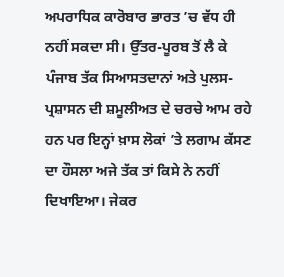ਅਪਰਾਧਿਕ ਕਾਰੋਬਾਰ ਭਾਰਤ ’ਚ ਵੱਧ ਹੀ ਨਹੀਂ ਸਕਦਾ ਸੀ। ਉੱਤਰ-ਪੂਰਬ ਤੋਂ ਲੈ ਕੇ ਪੰਜਾਬ ਤੱਕ ਸਿਆਸਤਦਾਨਾਂ ਅਤੇ ਪੁਲਸ-ਪ੍ਰਸ਼ਾਸਨ ਦੀ ਸ਼ਮੂਲੀਅਤ ਦੇ ਚਰਚੇ ਆਮ ਰਹੇ ਹਨ ਪਰ ਇਨ੍ਹਾਂ ਖ਼ਾਸ ਲੋਕਾਂ ’ਤੇ ਲਗਾਮ ਕੱਸਣ ਦਾ ਹੌਸਲਾ ਅਜੇ ਤੱਕ ਤਾਂ ਕਿਸੇ ਨੇ ਨਹੀਂ ਦਿਖਾਇਆ। ਜੇਕਰ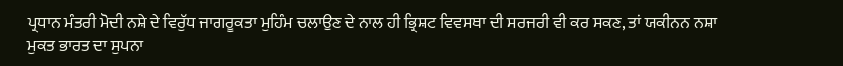ਪ੍ਰਧਾਨ ਮੰਤਰੀ ਮੋਦੀ ਨਸ਼ੇ ਦੇ ਵਿਰੁੱਧ ਜਾਗਰੂਕਤਾ ਮੁਹਿੰਮ ਚਲਾਉਣ ਦੇ ਨਾਲ ਹੀ ਭ੍ਰਿਸ਼ਟ ਵਿਵਸਥਾ ਦੀ ਸਰਜਰੀ ਵੀ ਕਰ ਸਕਣ, ਤਾਂ ਯਕੀਨਨ ਨਸ਼ਾ ਮੁਕਤ ਭਾਰਤ ਦਾ ਸੁਪਨਾ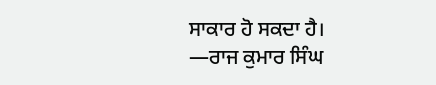ਸਾਕਾਰ ਹੋ ਸਕਦਾ ਹੈ।
—ਰਾਜ ਕੁਮਾਰ ਸਿੰਘ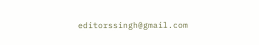editorssingh@gmail.com